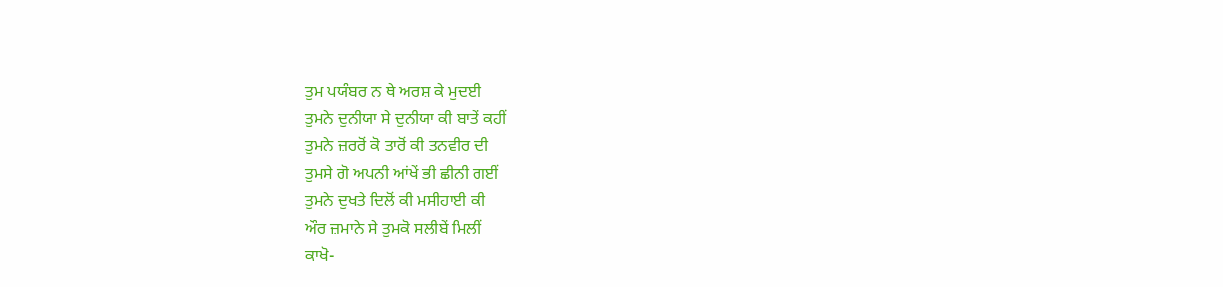ਤੁਮ ਪਯੰਬਰ ਨ ਥੇ ਅਰਸ਼ ਕੇ ਮੁਦਈ
ਤੁਮਨੇ ਦੁਨੀਯਾ ਸੇ ਦੁਨੀਯਾ ਕੀ ਬਾਤੇਂ ਕਹੀਂ
ਤੁਮਨੇ ਜ਼ਰਰੋਂ ਕੋ ਤਾਰੋਂ ਕੀ ਤਨਵੀਰ ਦੀ
ਤੁਮਸੇ ਗੋ ਅਪਨੀ ਆਂਖੇਂ ਭੀ ਛੀਨੀ ਗਈਂ
ਤੁਮਨੇ ਦੁਖਤੇ ਦਿਲੋਂ ਕੀ ਮਸੀਹਾਈ ਕੀ
ਔਰ ਜ਼ਮਾਨੇ ਸੇ ਤੁਮਕੋ ਸਲੀਬੇਂ ਮਿਲੀਂ
ਕਾਖੋ-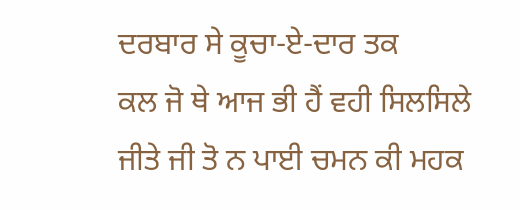ਦਰਬਾਰ ਸੇ ਕੂਚਾ-ਏ-ਦਾਰ ਤਕ
ਕਲ ਜੋ ਥੇ ਆਜ ਭੀ ਹੈਂ ਵਹੀ ਸਿਲਸਿਲੇ
ਜੀਤੇ ਜੀ ਤੋ ਨ ਪਾਈ ਚਮਨ ਕੀ ਮਹਕ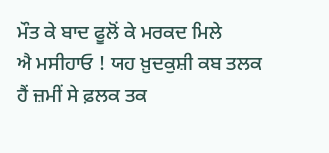ਮੌਤ ਕੇ ਬਾਦ ਫੂਲੋਂ ਕੇ ਮਰਕਦ ਮਿਲੇ
ਐ ਮਸੀਹਾਓ ! ਯਹ ਖ਼ੁਦਕੁਸ਼ੀ ਕਬ ਤਲਕ
ਹੈਂ ਜ਼ਮੀਂ ਸੇ ਫ਼ਲਕ ਤਕ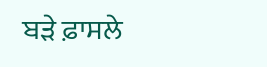ਬੜੇ ਫ਼ਾਸਲੇ